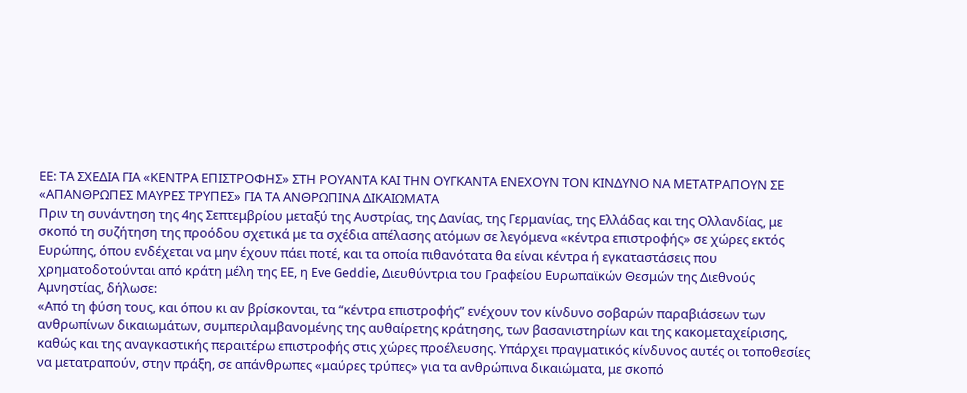ΕΕ: ΤΑ ΣΧΕΔΙΑ ΓΙΑ «ΚΕΝΤΡΑ ΕΠΙΣΤΡΟΦΗΣ» ΣΤΗ ΡΟΥΑΝΤΑ ΚΑΙ ΤΗΝ ΟΥΓΚΑΝΤΑ ΕΝΕΧΟΥΝ ΤΟΝ ΚΙΝΔΥΝΟ ΝΑ ΜΕΤΑΤΡΑΠΟΥΝ ΣΕ «ΑΠΑΝΘΡΩΠΕΣ ΜΑΥΡΕΣ ΤΡΥΠΕΣ» ΓΙΑ ΤΑ ΑΝΘΡΩΠΙΝΑ ΔΙΚΑΙΩΜΑΤΑ
Πριν τη συνάντηση της 4ης Σεπτεμβρίου μεταξύ της Αυστρίας, της Δανίας, της Γερμανίας, της Ελλάδας και της Ολλανδίας, με σκοπό τη συζήτηση της προόδου σχετικά με τα σχέδια απέλασης ατόμων σε λεγόμενα «κέντρα επιστροφής» σε χώρες εκτός Ευρώπης, όπου ενδέχεται να μην έχουν πάει ποτέ, και τα οποία πιθανότατα θα είναι κέντρα ή εγκαταστάσεις που χρηματοδοτούνται από κράτη μέλη της ΕΕ, η Eve Geddie, Διευθύντρια του Γραφείου Ευρωπαϊκών Θεσμών της Διεθνούς Αμνηστίας, δήλωσε:
«Από τη φύση τους, και όπου κι αν βρίσκονται, τα “κέντρα επιστροφής” ενέχουν τον κίνδυνο σοβαρών παραβιάσεων των ανθρωπίνων δικαιωμάτων, συμπεριλαμβανομένης της αυθαίρετης κράτησης, των βασανιστηρίων και της κακομεταχείρισης, καθώς και της αναγκαστικής περαιτέρω επιστροφής στις χώρες προέλευσης. Υπάρχει πραγματικός κίνδυνος αυτές οι τοποθεσίες να μετατραπούν, στην πράξη, σε απάνθρωπες «μαύρες τρύπες» για τα ανθρώπινα δικαιώματα, με σκοπό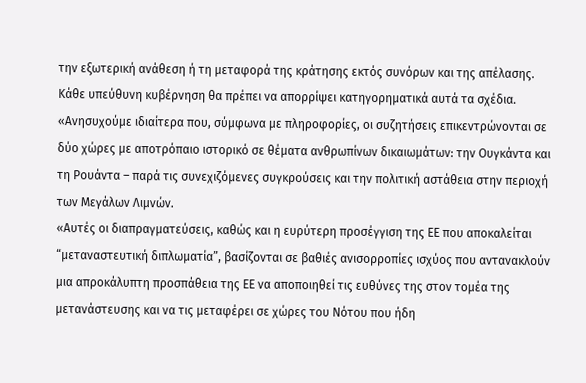την εξωτερική ανάθεση ή τη μεταφορά της κράτησης εκτός συνόρων και της απέλασης. Κάθε υπεύθυνη κυβέρνηση θα πρέπει να απορρίψει κατηγορηματικά αυτά τα σχέδια.
«Ανησυχούμε ιδιαίτερα που, σύμφωνα με πληροφορίες, οι συζητήσεις επικεντρώνονται σε δύο χώρες με αποτρόπαιο ιστορικό σε θέματα ανθρωπίνων δικαιωμάτων: την Ουγκάντα και τη Ρουάντα – παρά τις συνεχιζόμενες συγκρούσεις και την πολιτική αστάθεια στην περιοχή των Μεγάλων Λιμνών.
«Αυτές οι διαπραγματεύσεις, καθώς και η ευρύτερη προσέγγιση της ΕΕ που αποκαλείται “μεταναστευτική διπλωματία”, βασίζονται σε βαθιές ανισορροπίες ισχύος που αντανακλούν μια απροκάλυπτη προσπάθεια της ΕΕ να αποποιηθεί τις ευθύνες της στον τομέα της μετανάστευσης και να τις μεταφέρει σε χώρες του Νότου που ήδη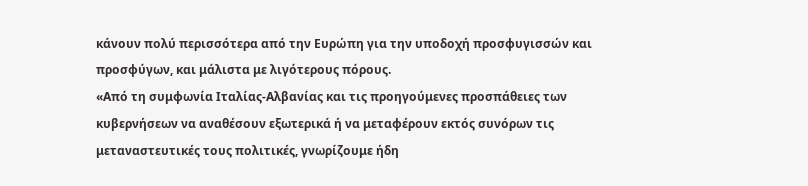κάνουν πολύ περισσότερα από την Ευρώπη για την υποδοχή προσφυγισσών και προσφύγων, και μάλιστα με λιγότερους πόρους.
«Από τη συμφωνία Ιταλίας-Αλβανίας και τις προηγούμενες προσπάθειες των κυβερνήσεων να αναθέσουν εξωτερικά ή να μεταφέρουν εκτός συνόρων τις μεταναστευτικές τους πολιτικές, γνωρίζουμε ήδη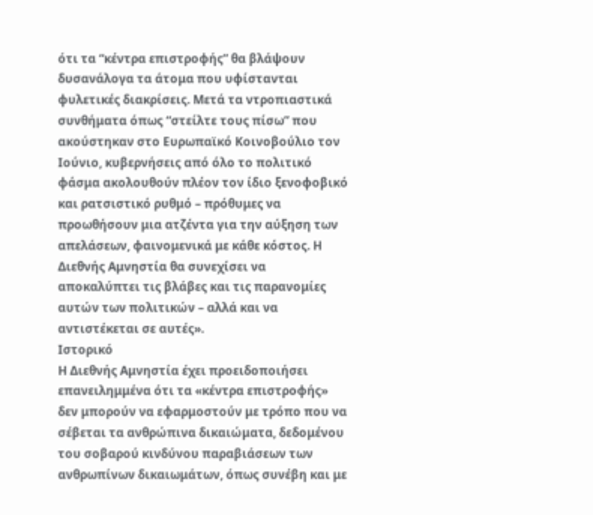ότι τα “κέντρα επιστροφής” θα βλάψουν δυσανάλογα τα άτομα που υφίστανται φυλετικές διακρίσεις. Μετά τα ντροπιαστικά συνθήματα όπως “στείλτε τους πίσω” που ακούστηκαν στο Ευρωπαϊκό Κοινοβούλιο τον Ιούνιο, κυβερνήσεις από όλο το πολιτικό φάσμα ακολουθούν πλέον τον ίδιο ξενοφοβικό και ρατσιστικό ρυθμό – πρόθυμες να προωθήσουν μια ατζέντα για την αύξηση των απελάσεων, φαινομενικά με κάθε κόστος. Η Διεθνής Αμνηστία θα συνεχίσει να αποκαλύπτει τις βλάβες και τις παρανομίες αυτών των πολιτικών – αλλά και να αντιστέκεται σε αυτές».
Ιστορικό
Η Διεθνής Αμνηστία έχει προειδοποιήσει επανειλημμένα ότι τα «κέντρα επιστροφής» δεν μπορούν να εφαρμοστούν με τρόπο που να σέβεται τα ανθρώπινα δικαιώματα, δεδομένου του σοβαρού κινδύνου παραβιάσεων των ανθρωπίνων δικαιωμάτων, όπως συνέβη και με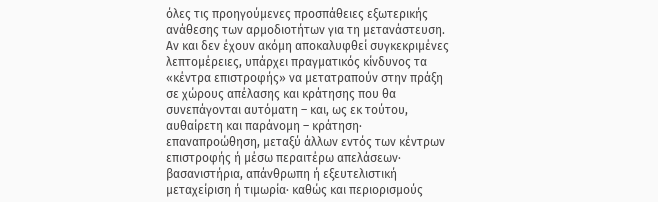όλες τις προηγούμενες προσπάθειες εξωτερικής ανάθεσης των αρμοδιοτήτων για τη μετανάστευση.
Αν και δεν έχουν ακόμη αποκαλυφθεί συγκεκριμένες λεπτομέρειες, υπάρχει πραγματικός κίνδυνος τα «κέντρα επιστροφής» να μετατραπούν στην πράξη σε χώρους απέλασης και κράτησης που θα συνεπάγονται αυτόματη – και, ως εκ τούτου, αυθαίρετη και παράνομη – κράτηση· επαναπροώθηση, μεταξύ άλλων εντός των κέντρων επιστροφής ή μέσω περαιτέρω απελάσεων· βασανιστήρια, απάνθρωπη ή εξευτελιστική μεταχείριση ή τιμωρία· καθώς και περιορισμούς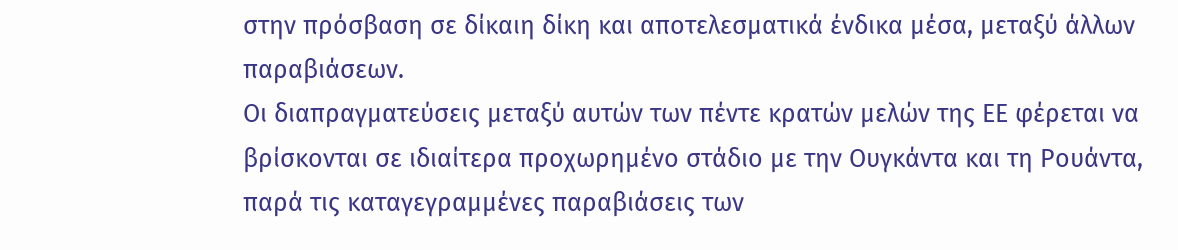στην πρόσβαση σε δίκαιη δίκη και αποτελεσματικά ένδικα μέσα, μεταξύ άλλων παραβιάσεων.
Οι διαπραγματεύσεις μεταξύ αυτών των πέντε κρατών μελών της ΕΕ φέρεται να βρίσκονται σε ιδιαίτερα προχωρημένο στάδιο με την Ουγκάντα και τη Ρουάντα, παρά τις καταγεγραμμένες παραβιάσεις των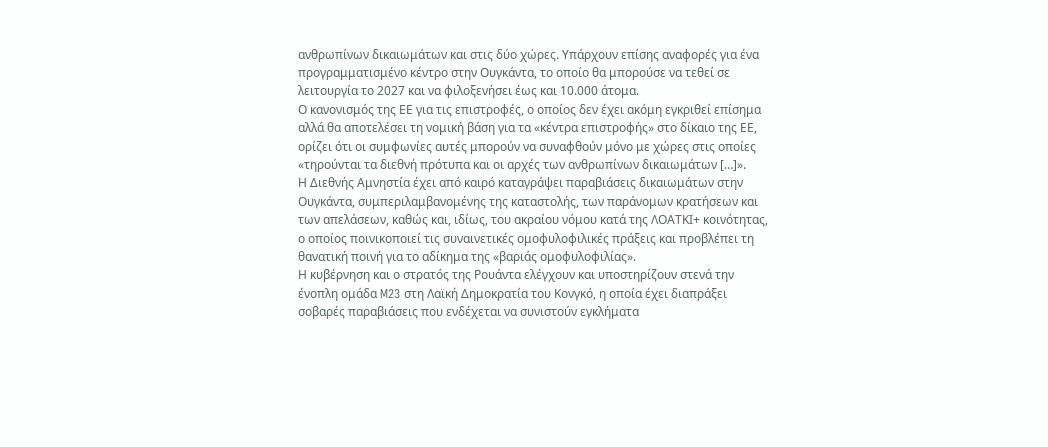ανθρωπίνων δικαιωμάτων και στις δύο χώρες. Υπάρχουν επίσης αναφορές για ένα προγραμματισμένο κέντρο στην Ουγκάντα, το οποίο θα μπορούσε να τεθεί σε λειτουργία το 2027 και να φιλοξενήσει έως και 10.000 άτομα.
Ο κανονισμός της ΕΕ για τις επιστροφές, ο οποίος δεν έχει ακόμη εγκριθεί επίσημα αλλά θα αποτελέσει τη νομική βάση για τα «κέντρα επιστροφής» στο δίκαιο της ΕΕ, ορίζει ότι οι συμφωνίες αυτές μπορούν να συναφθούν μόνο με χώρες στις οποίες «τηρούνται τα διεθνή πρότυπα και οι αρχές των ανθρωπίνων δικαιωμάτων […]».
Η Διεθνής Αμνηστία έχει από καιρό καταγράψει παραβιάσεις δικαιωμάτων στην Ουγκάντα, συμπεριλαμβανομένης της καταστολής, των παράνομων κρατήσεων και των απελάσεων, καθώς και, ιδίως, του ακραίου νόμου κατά της ΛΟΑΤΚΙ+ κοινότητας, ο οποίος ποινικοποιεί τις συναινετικές ομοφυλοφιλικές πράξεις και προβλέπει τη θανατική ποινή για το αδίκημα της «βαριάς ομοφυλοφιλίας».
Η κυβέρνηση και ο στρατός της Ρουάντα ελέγχουν και υποστηρίζουν στενά την ένοπλη ομάδα M23 στη Λαϊκή Δημοκρατία του Κονγκό, η οποία έχει διαπράξει σοβαρές παραβιάσεις που ενδέχεται να συνιστούν εγκλήματα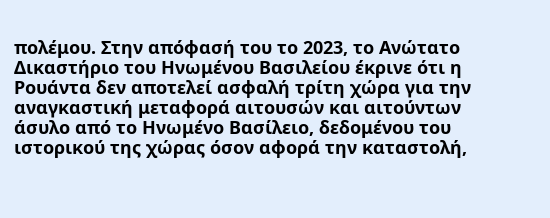πολέμου. Στην απόφασή του το 2023, το Ανώτατο Δικαστήριο του Ηνωμένου Βασιλείου έκρινε ότι η Ρουάντα δεν αποτελεί ασφαλή τρίτη χώρα για την αναγκαστική μεταφορά αιτουσών και αιτούντων άσυλο από το Ηνωμένο Βασίλειο, δεδομένου του ιστορικού της χώρας όσον αφορά την καταστολή,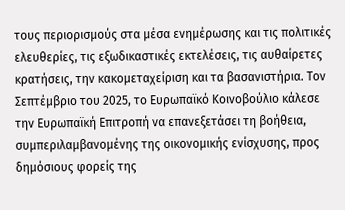τους περιορισμούς στα μέσα ενημέρωσης και τις πολιτικές ελευθερίες, τις εξωδικαστικές εκτελέσεις, τις αυθαίρετες κρατήσεις, την κακομεταχείριση και τα βασανιστήρια. Τον Σεπτέμβριο του 2025, το Ευρωπαϊκό Κοινοβούλιο κάλεσε την Ευρωπαϊκή Επιτροπή να επανεξετάσει τη βοήθεια, συμπεριλαμβανομένης της οικονομικής ενίσχυσης, προς δημόσιους φορείς της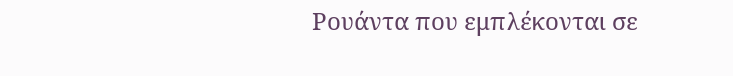Ρουάντα που εμπλέκονται σε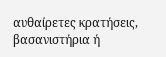αυθαίρετες κρατήσεις, βασανιστήρια ή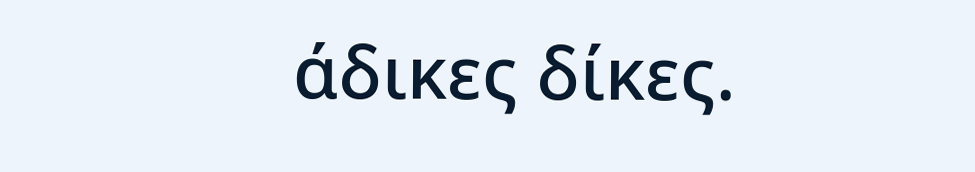άδικες δίκες.